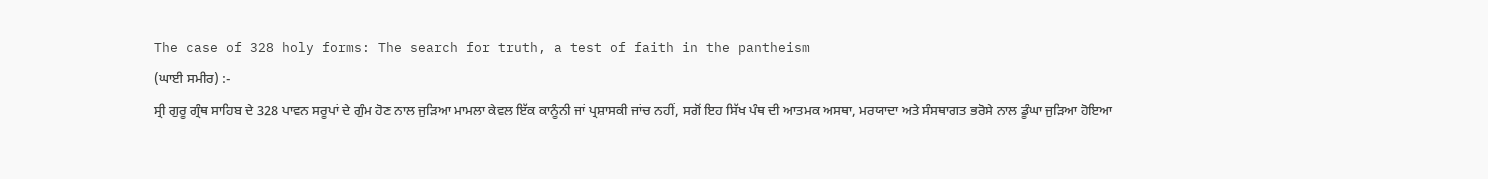The case of 328 holy forms: The search for truth, a test of faith in the pantheism
(ਘਾਈ ਸਮੀਰ) :-
ਸ੍ਰੀ ਗੁਰੂ ਗ੍ਰੰਥ ਸਾਹਿਬ ਦੇ 328 ਪਾਵਨ ਸਰੂਪਾਂ ਦੇ ਗੁੰਮ ਹੋਣ ਨਾਲ ਜੁੜਿਆ ਮਾਮਲਾ ਕੇਵਲ ਇੱਕ ਕਾਨੂੰਨੀ ਜਾਂ ਪ੍ਰਸ਼ਾਸਕੀ ਜਾਂਚ ਨਹੀਂ, ਸਗੋਂ ਇਹ ਸਿੱਖ ਪੰਥ ਦੀ ਆਤਮਕ ਅਸਥਾ, ਮਰਯਾਦਾ ਅਤੇ ਸੰਸਥਾਗਤ ਭਰੋਸੇ ਨਾਲ ਡੂੰਘਾ ਜੁੜਿਆ ਹੋਇਆ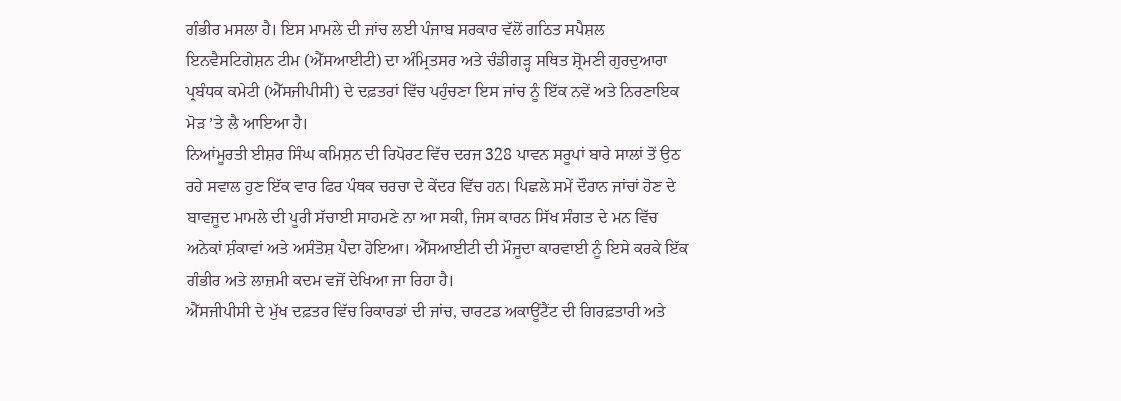ਗੰਭੀਰ ਮਸਲਾ ਹੈ। ਇਸ ਮਾਮਲੇ ਦੀ ਜਾਂਚ ਲਈ ਪੰਜਾਬ ਸਰਕਾਰ ਵੱਲੋਂ ਗਠਿਤ ਸਪੈਸ਼ਲ ਇਨਵੈਸਟਿਗੇਸ਼ਨ ਟੀਮ (ਐੱਸਆਈਟੀ) ਦਾ ਅੰਮ੍ਰਿਤਸਰ ਅਤੇ ਚੰਡੀਗੜ੍ਹ ਸਥਿਤ ਸ਼੍ਰੋਮਣੀ ਗੁਰਦੁਆਰਾ ਪ੍ਰਬੰਧਕ ਕਮੇਟੀ (ਐੱਸਜੀਪੀਸੀ) ਦੇ ਦਫ਼ਤਰਾਂ ਵਿੱਚ ਪਹੁੰਚਣਾ ਇਸ ਜਾਂਚ ਨੂੰ ਇੱਕ ਨਵੇਂ ਅਤੇ ਨਿਰਣਾਇਕ ਮੋੜ ’ਤੇ ਲੈ ਆਇਆ ਹੈ।
ਨਿਆਂਮੂਰਤੀ ਈਸ਼ਰ ਸਿੰਘ ਕਮਿਸ਼ਨ ਦੀ ਰਿਪੋਰਟ ਵਿੱਚ ਦਰਜ 328 ਪਾਵਨ ਸਰੂਪਾਂ ਬਾਰੇ ਸਾਲਾਂ ਤੋਂ ਉਠ ਰਹੇ ਸਵਾਲ ਹੁਣ ਇੱਕ ਵਾਰ ਫਿਰ ਪੰਥਕ ਚਰਚਾ ਦੇ ਕੇਂਦਰ ਵਿੱਚ ਹਨ। ਪਿਛਲੇ ਸਮੇਂ ਦੌਰਾਨ ਜਾਂਚਾਂ ਹੋਣ ਦੇ ਬਾਵਜੂਦ ਮਾਮਲੇ ਦੀ ਪੂਰੀ ਸੱਚਾਈ ਸਾਹਮਣੇ ਨਾ ਆ ਸਕੀ, ਜਿਸ ਕਾਰਨ ਸਿੱਖ ਸੰਗਤ ਦੇ ਮਨ ਵਿੱਚ ਅਨੇਕਾਂ ਸ਼ੰਕਾਵਾਂ ਅਤੇ ਅਸੰਤੋਸ਼ ਪੈਦਾ ਹੋਇਆ। ਐੱਸਆਈਟੀ ਦੀ ਮੌਜੂਦਾ ਕਾਰਵਾਈ ਨੂੰ ਇਸੇ ਕਰਕੇ ਇੱਕ ਗੰਭੀਰ ਅਤੇ ਲਾਜ਼ਮੀ ਕਦਮ ਵਜੋਂ ਦੇਖਿਆ ਜਾ ਰਿਹਾ ਹੈ।
ਐੱਸਜੀਪੀਸੀ ਦੇ ਮੁੱਖ ਦਫ਼ਤਰ ਵਿੱਚ ਰਿਕਾਰਡਾਂ ਦੀ ਜਾਂਚ, ਚਾਰਟਡ ਅਕਾਊਂਟੈਂਟ ਦੀ ਗਿਰਫ਼ਤਾਰੀ ਅਤੇ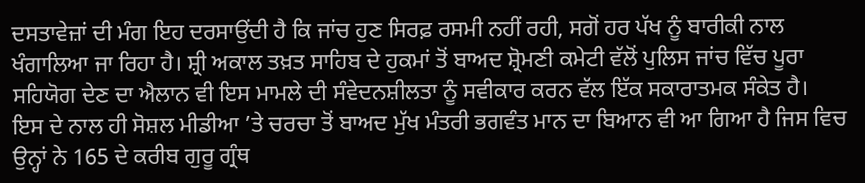ਦਸਤਾਵੇਜ਼ਾਂ ਦੀ ਮੰਗ ਇਹ ਦਰਸਾਉਂਦੀ ਹੈ ਕਿ ਜਾਂਚ ਹੁਣ ਸਿਰਫ਼ ਰਸਮੀ ਨਹੀਂ ਰਹੀ, ਸਗੋਂ ਹਰ ਪੱਖ ਨੂੰ ਬਾਰੀਕੀ ਨਾਲ ਖੰਗਾਲਿਆ ਜਾ ਰਿਹਾ ਹੈ। ਸ਼੍ਰੀ ਅਕਾਲ ਤਖ਼ਤ ਸਾਹਿਬ ਦੇ ਹੁਕਮਾਂ ਤੋਂ ਬਾਅਦ ਸ਼੍ਰੋਮਣੀ ਕਮੇਟੀ ਵੱਲੋਂ ਪੁਲਿਸ ਜਾਂਚ ਵਿੱਚ ਪੂਰਾ ਸਹਿਯੋਗ ਦੇਣ ਦਾ ਐਲਾਨ ਵੀ ਇਸ ਮਾਮਲੇ ਦੀ ਸੰਵੇਦਨਸ਼ੀਲਤਾ ਨੂੰ ਸਵੀਕਾਰ ਕਰਨ ਵੱਲ ਇੱਕ ਸਕਾਰਾਤਮਕ ਸੰਕੇਤ ਹੈ।
ਇਸ ਦੇ ਨਾਲ ਹੀ ਸੋਸ਼ਲ ਮੀਡੀਆ ’ਤੇ ਚਰਚਾ ਤੋਂ ਬਾਅਦ ਮੁੱਖ ਮੰਤਰੀ ਭਗਵੰਤ ਮਾਨ ਦਾ ਬਿਆਨ ਵੀ ਆ ਗਿਆ ਹੈ ਜਿਸ ਵਿਚ ਉਨ੍ਹਾਂ ਨੇ 165 ਦੇ ਕਰੀਬ ਗੁਰੂ ਗ੍ਰੰਥ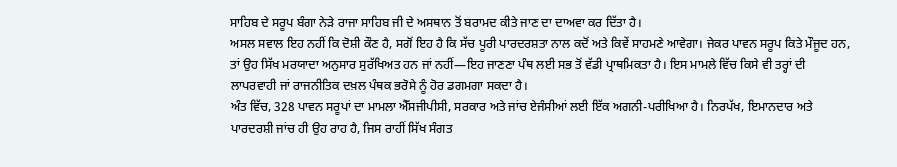ਸਾਹਿਬ ਦੇ ਸਰੂਪ ਬੰਗਾ ਨੇੜੇ ਰਾਜਾ ਸਾਹਿਬ ਜੀ ਦੇ ਅਸਥਾਨ ਤੋਂ ਬਰਾਮਦ ਕੀਤੇ ਜਾਣ ਦਾ ਦਾਅਵਾ ਕਰ ਦਿੱਤਾ ਹੈ।
ਅਸਲ ਸਵਾਲ ਇਹ ਨਹੀਂ ਕਿ ਦੋਸ਼ੀ ਕੌਣ ਹੈ, ਸਗੋਂ ਇਹ ਹੈ ਕਿ ਸੱਚ ਪੂਰੀ ਪਾਰਦਰਸ਼ਤਾ ਨਾਲ ਕਦੋਂ ਅਤੇ ਕਿਵੇਂ ਸਾਹਮਣੇ ਆਵੇਗਾ। ਜੇਕਰ ਪਾਵਨ ਸਰੂਪ ਕਿਤੇ ਮੌਜੂਦ ਹਨ, ਤਾਂ ਉਹ ਸਿੱਖ ਮਰਯਾਦਾ ਅਨੁਸਾਰ ਸੁਰੱਖਿਅਤ ਹਨ ਜਾਂ ਨਹੀਂ—ਇਹ ਜਾਣਣਾ ਪੰਥ ਲਈ ਸਭ ਤੋਂ ਵੱਡੀ ਪ੍ਰਾਥਮਿਕਤਾ ਹੈ। ਇਸ ਮਾਮਲੇ ਵਿੱਚ ਕਿਸੇ ਵੀ ਤਰ੍ਹਾਂ ਦੀ ਲਾਪਰਵਾਹੀ ਜਾਂ ਰਾਜਨੀਤਿਕ ਦਖ਼ਲ ਪੰਥਕ ਭਰੋਸੇ ਨੂੰ ਹੋਰ ਡਗਮਗਾ ਸਕਦਾ ਹੈ।
ਅੰਤ ਵਿੱਚ, 328 ਪਾਵਨ ਸਰੂਪਾਂ ਦਾ ਮਾਮਲਾ ਐੱਸਜੀਪੀਸੀ, ਸਰਕਾਰ ਅਤੇ ਜਾਂਚ ਏਜੰਸੀਆਂ ਲਈ ਇੱਕ ਅਗਨੀ-ਪਰੀਖਿਆ ਹੈ। ਨਿਰਪੱਖ, ਇਮਾਨਦਾਰ ਅਤੇ ਪਾਰਦਰਸ਼ੀ ਜਾਂਚ ਹੀ ਉਹ ਰਾਹ ਹੈ, ਜਿਸ ਰਾਹੀਂ ਸਿੱਖ ਸੰਗਤ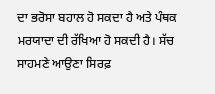ਦਾ ਭਰੋਸਾ ਬਹਾਲ ਹੋ ਸਕਦਾ ਹੈ ਅਤੇ ਪੰਥਕ ਮਰਯਾਦਾ ਦੀ ਰੱਖਿਆ ਹੋ ਸਕਦੀ ਹੈ। ਸੱਚ ਸਾਹਮਣੇ ਆਉਣਾ ਸਿਰਫ਼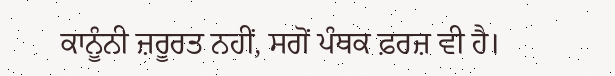ਕਾਨੂੰਨੀ ਜ਼ਰੂਰਤ ਨਹੀਂ, ਸਗੋਂ ਪੰਥਕ ਫ਼ਰਜ਼ ਵੀ ਹੈ।